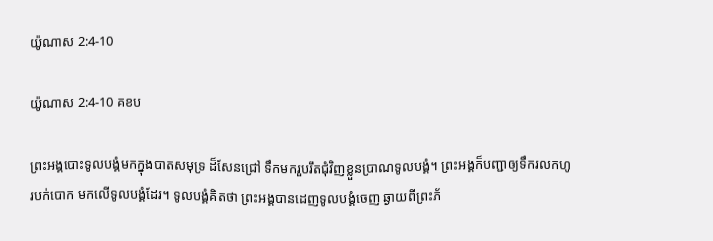យ៉ូណាស 2:4-10

យ៉ូណាស 2:4-10 គខប

ព្រះអង្គបោះទូលបង្គំមកក្នុងបាតសមុទ្រ ដ៏សែនជ្រៅ ទឹកមករួប‌រឹតជុំ‌វិញខ្លួនប្រាណទូលបង្គំ។ ព្រះអង្គក៏បញ្ជាឲ្យទឹករលកហូរបក់បោក មកលើទូលបង្គំដែរ។ ទូលបង្គំគិតថា ព្រះអង្គបានដេញទូលបង្គំចេញ ឆ្ងាយពីព្រះ‌ភ័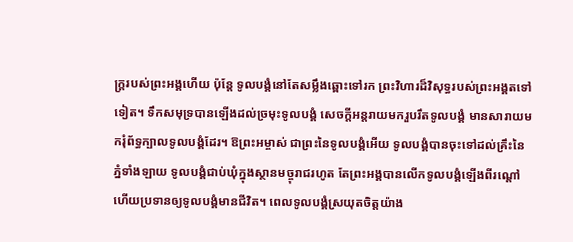ក្ត្ររបស់ព្រះអង្គហើយ ប៉ុន្តែ ទូលបង្គំនៅតែសម្លឹងឆ្ពោះទៅរក ព្រះ‌វិហារដ៏វិសុទ្ធរបស់ព្រះអង្គតទៅទៀត។ ទឹកសមុទ្របានឡើងដល់ច្រមុះទូលបង្គំ សេចក្ដីអន្តរាយមករួប‌រឹតទូលបង្គំ មានសារាយមករុំព័ទ្ធក្បាលទូលបង្គំដែរ។ ឱព្រះ‌អម្ចាស់ ជាព្រះនៃទូលបង្គំអើយ ទូលបង្គំបានចុះទៅដល់គ្រឹះនៃភ្នំទាំង‌ឡាយ ទូលបង្គំជាប់ឃុំក្នុងស្ថានមច្ចុរាជរហូត តែព្រះអង្គបានលើកទូលបង្គំឡើងពីរណ្ដៅ ហើយប្រទានឲ្យទូលបង្គំមានជីវិត។ ពេលទូលបង្គំស្រយុតចិត្តយ៉ាង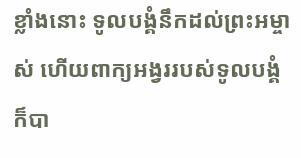ខ្លាំងនោះ ទូលបង្គំនឹកដល់ព្រះ‌អម្ចាស់ ហើយពាក្យអង្វររបស់ទូលបង្គំ ក៏បា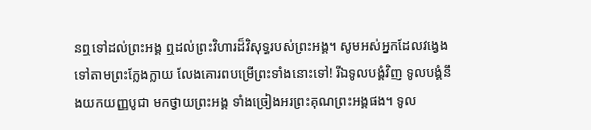នឮទៅដល់ព្រះអង្គ ឮដល់ព្រះ‌វិហារដ៏វិសុទ្ធរបស់ព្រះអង្គ។ សូមអស់អ្នកដែលវង្វេងទៅតាមព្រះក្លែង‌ក្លាយ លែងគោរពបម្រើព្រះទាំងនោះទៅ! រីឯទូលបង្គំវិញ ទូលបង្គំនឹងយកយញ្ញ‌បូជា មកថ្វាយព្រះអង្គ ទាំងច្រៀងអរព្រះ‌គុណព្រះអង្គផង។ ទូល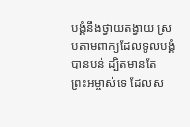បង្គំនឹងថ្វាយតង្វាយ ស្របតាមពាក្យដែលទូលបង្គំបានបន់ ដ្បិតមានតែព្រះ‌អម្ចាស់ទេ ដែលស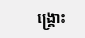ង្គ្រោះ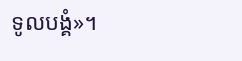ទូលបង្គំ»។